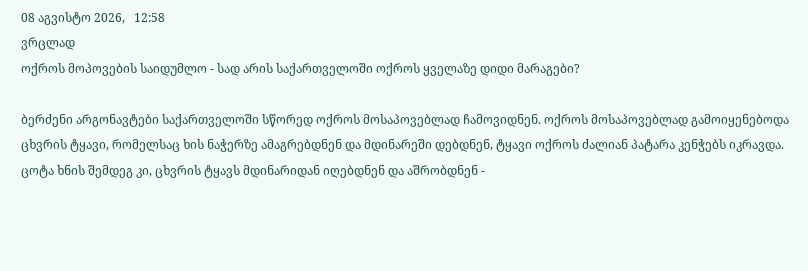08 აგვისტო 2026,   12:58
ვრცლად
ოქროს მოპოვების საიდუმლო - სად არის საქართველოში ოქროს ყველაზე დიდი მარაგები?

ბერძენი არგონავტები საქართველოში სწორედ ოქროს მოსაპოვებლად ჩამოვიდნენ. ოქროს მოსაპოვებლად გამოიყენებოდა ცხვრის ტყავი, რომელსაც ხის ნაჭერზე ამაგრებდნენ და მდინარეში დებდნენ, ტყავი ოქროს ძალიან პატარა კენჭებს იკრავდა. ცოტა ხნის შემდეგ კი, ცხვრის ტყავს მდინარიდან იღებდნენ და აშრობდნენ -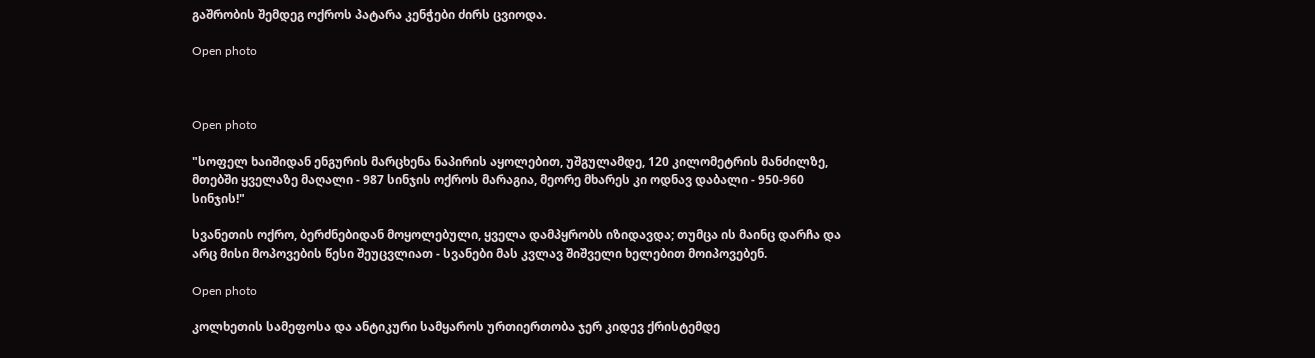გაშრობის შემდეგ ოქროს პატარა კენჭები ძირს ცვიოდა.

Open photo



Open photo

"სოფელ ხაიშიდან ენგურის მარცხენა ნაპირის აყოლებით, უშგულამდე, 120 კილომეტრის მანძილზე, მთებში ყველაზე მაღალი - 987 სინჯის ოქროს მარაგია, მეორე მხარეს კი ოდნავ დაბალი - 950-960 სინჯის!"

სვანეთის ოქრო, ბერძნებიდან მოყოლებული, ყველა დამპყრობს იზიდავდა; თუმცა ის მაინც დარჩა და არც მისი მოპოვების წესი შეუცვლიათ - სვანები მას კვლავ შიშველი ხელებით მოიპოვებენ.

Open photo

კოლხეთის სამეფოსა და ანტიკური სამყაროს ურთიერთობა ჯერ კიდევ ქრისტემდე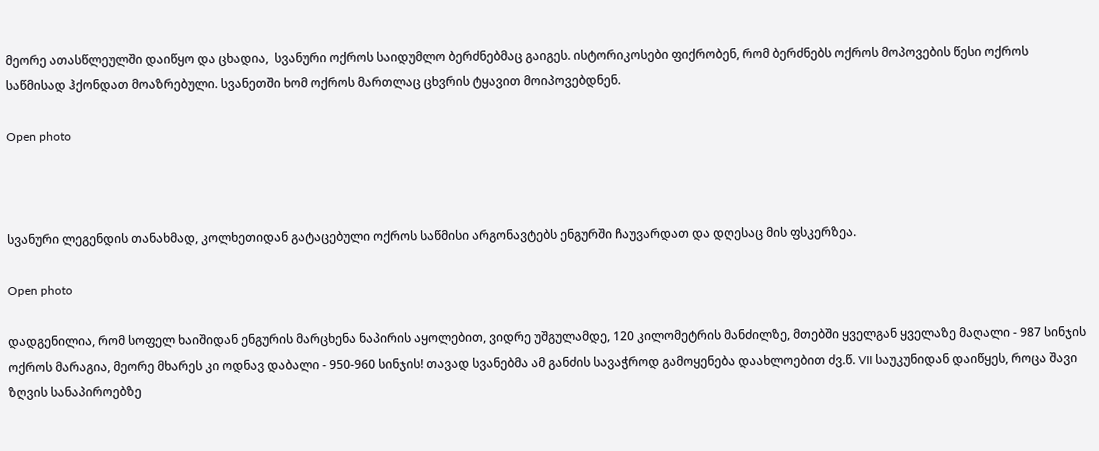მეორე ათასწლეულში დაიწყო და ცხადია,  სვანური ოქროს საიდუმლო ბერძნებმაც გაიგეს. ისტორიკოსები ფიქრობენ, რომ ბერძნებს ოქროს მოპოვების წესი ოქროს საწმისად ჰქონდათ მოაზრებული. სვანეთში ხომ ოქროს მართლაც ცხვრის ტყავით მოიპოვებდნენ.

Open photo



სვანური ლეგენდის თანახმად, კოლხეთიდან გატაცებული ოქროს საწმისი არგონავტებს ენგურში ჩაუვარდათ და დღესაც მის ფსკერზეა.

Open photo

დადგენილია, რომ სოფელ ხაიშიდან ენგურის მარცხენა ნაპირის აყოლებით, ვიდრე უშგულამდე, 120 კილომეტრის მანძილზე, მთებში ყველგან ყველაზე მაღალი - 987 სინჯის ოქროს მარაგია, მეორე მხარეს კი ოდნავ დაბალი - 950-960 სინჯის! თავად სვანებმა ამ განძის სავაჭროდ გამოყენება დაახლოებით ძვ.წ. VII საუკუნიდან დაიწყეს, როცა შავი ზღვის სანაპიროებზე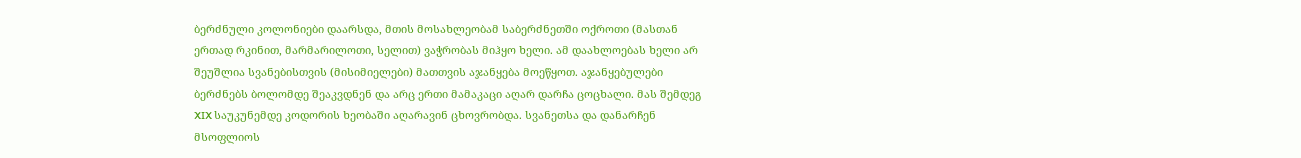ბერძნული კოლონიები დაარსდა, მთის მოსახლეობამ საბერძნეთში ოქროთი (მასთან ერთად რკინით, მარმარილოთი, სელით) ვაჭრობას მიჰყო ხელი. ამ დაახლოებას ხელი არ შეუშლია სვანებისთვის (მისიმიელები) მათთვის აჯანყება მოეწყოთ. აჯანყებულები ბერძნებს ბოლომდე შეაკვდნენ და არც ერთი მამაკაცი აღარ დარჩა ცოცხალი. მას შემდეგ XIX საუკუნემდე კოდორის ხეობაში აღარავინ ცხოვრობდა. სვანეთსა და დანარჩენ მსოფლიოს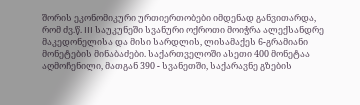შორის ეკონომიკური ურთიერთობები იმდენად განვითარდა, რომ ძვ.წ. III საუკუნეში სვანური ოქროთი მოიჭრა ალექსანდრე მაკედონელისა და მისი სარდლის, ლისამაქეს 6-გრამიანი მონეტების მინაბაძები. საქართველოში ასეთი 400 მონეტაა აღმოჩენილი, მათგან 390 - სვანეთში, საქარავნე გზების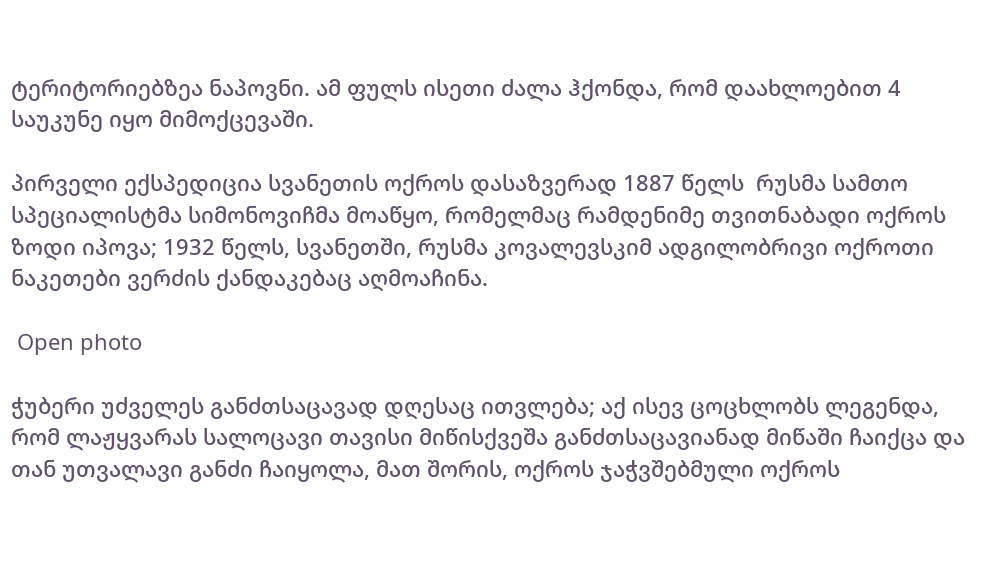ტერიტორიებზეა ნაპოვნი. ამ ფულს ისეთი ძალა ჰქონდა, რომ დაახლოებით 4 საუკუნე იყო მიმოქცევაში.

პირველი ექსპედიცია სვანეთის ოქროს დასაზვერად 1887 წელს  რუსმა სამთო სპეციალისტმა სიმონოვიჩმა მოაწყო, რომელმაც რამდენიმე თვითნაბადი ოქროს ზოდი იპოვა; 1932 წელს, სვანეთში, რუსმა კოვალევსკიმ ადგილობრივი ოქროთი ნაკეთები ვერძის ქანდაკებაც აღმოაჩინა.

 Open photo

ჭუბერი უძველეს განძთსაცავად დღესაც ითვლება; აქ ისევ ცოცხლობს ლეგენდა, რომ ლაჟყვარას სალოცავი თავისი მიწისქვეშა განძთსაცავიანად მიწაში ჩაიქცა და თან უთვალავი განძი ჩაიყოლა, მათ შორის, ოქროს ჯაჭვშებმული ოქროს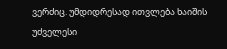ვერძიც. უმდიდრესად ითვლება ხაიშის უძველესი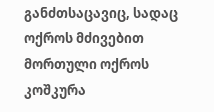განძთსაცავიც, სადაც ოქროს მძივებით მორთული ოქროს კოშკურა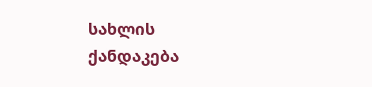სახლის ქანდაკება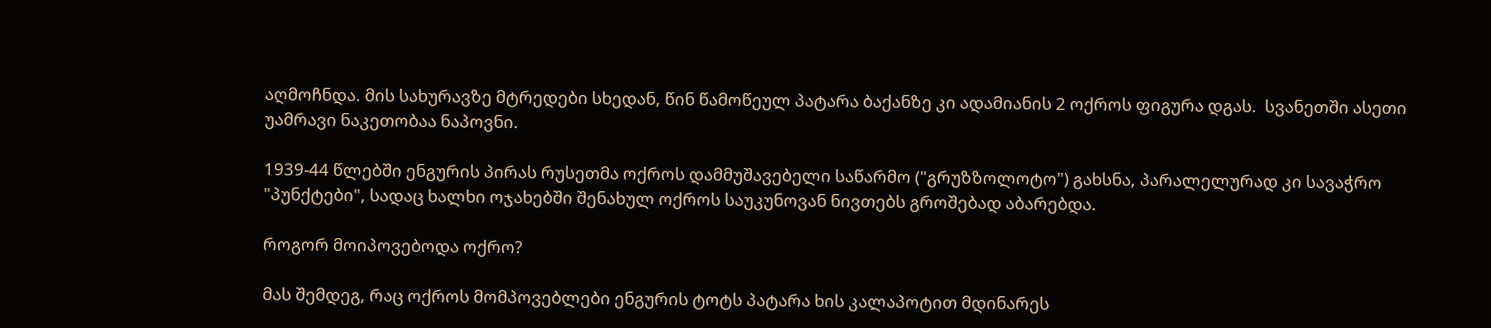აღმოჩნდა. მის სახურავზე მტრედები სხედან, წინ წამოწეულ პატარა ბაქანზე კი ადამიანის 2 ოქროს ფიგურა დგას.  სვანეთში ასეთი უამრავი ნაკეთობაა ნაპოვნი.

1939-44 წლებში ენგურის პირას რუსეთმა ოქროს დამმუშავებელი საწარმო ("გრუზზოლოტო") გახსნა, პარალელურად კი სავაჭრო "პუნქტები", სადაც ხალხი ოჯახებში შენახულ ოქროს საუკუნოვან ნივთებს გროშებად აბარებდა.

როგორ მოიპოვებოდა ოქრო?

მას შემდეგ, რაც ოქროს მომპოვებლები ენგურის ტოტს პატარა ხის კალაპოტით მდინარეს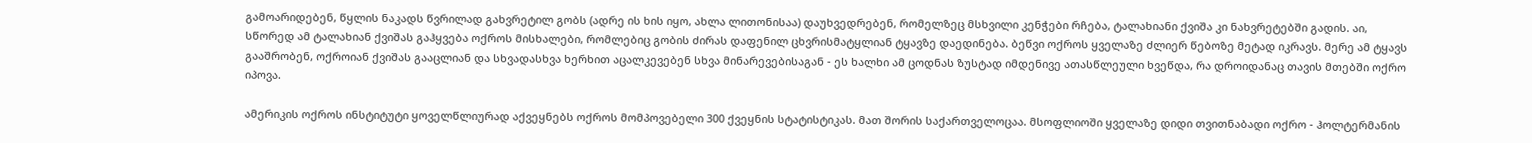გამოარიდებენ, წყლის ნაკადს წვრილად გახვრეტილ გობს (ადრე ის ხის იყო, ახლა ლითონისაა) დაუხვედრებენ, რომელზეც მსხვილი კენჭები რჩება, ტალახიანი ქვიშა კი ნახვრეტებში გადის. აი, სწორედ ამ ტალახიან ქვიშას გაჰყვება ოქროს მისხალები, რომლებიც გობის ძირას დაფენილ ცხვრისმატყლიან ტყავზე დაედინება. ბეწვი ოქროს ყველაზე ძლიერ წებოზე მეტად იკრავს. მერე ამ ტყავს გააშრობენ, ოქროიან ქვიშას გააცლიან და სხვადასხვა ხერხით აცალკევებენ სხვა მინარევებისაგან - ეს ხალხი ამ ცოდნას ზუსტად იმდენივე ათასწლეული ხვეწდა, რა დროიდანაც თავის მთებში ოქრო იპოვა.

ამერიკის ოქროს ინსტიტუტი ყოველწლიურად აქვეყნებს ოქროს მომპოვებელი 300 ქვეყნის სტატისტიკას. მათ შორის საქართველოცაა. მსოფლიოში ყველაზე დიდი თვითნაბადი ოქრო - ჰოლტერმანის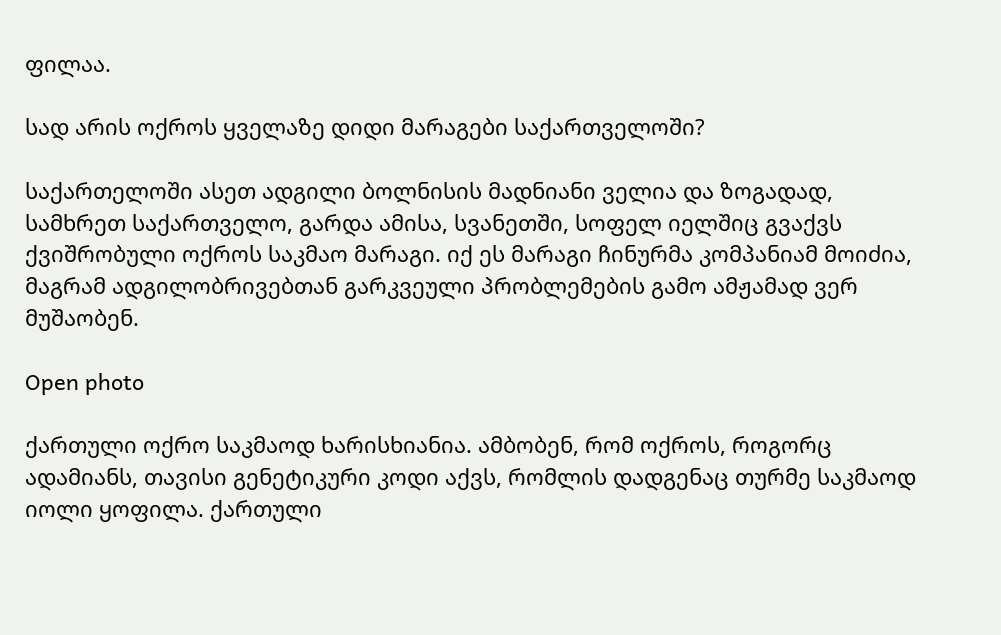ფილაა.

სად არის ოქროს ყველაზე დიდი მარაგები საქართველოში?

საქართელოში ასეთ ადგილი ბოლნისის მადნიანი ველია და ზოგადად, სამხრეთ საქართველო, გარდა ამისა, სვანეთში, სოფელ იელშიც გვაქვს ქვიშრობული ოქროს საკმაო მარაგი. იქ ეს მარაგი ჩინურმა კომპანიამ მოიძია, მაგრამ ადგილობრივებთან გარკვეული პრობლემების გამო ამჟამად ვერ მუშაობენ.

Open photo

ქართული ოქრო საკმაოდ ხარისხიანია. ამბობენ, რომ ოქროს, როგორც ადამიანს, თავისი გენეტიკური კოდი აქვს, რომლის დადგენაც თურმე საკმაოდ იოლი ყოფილა. ქართული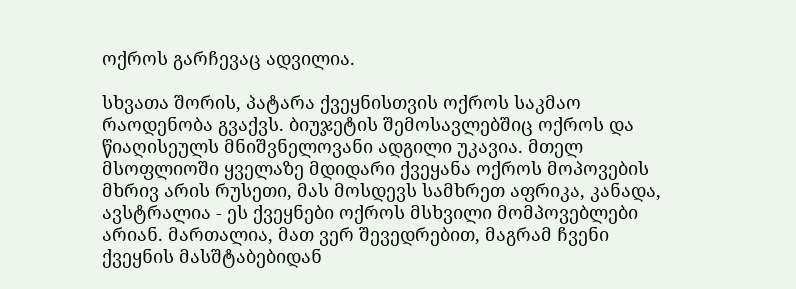ოქროს გარჩევაც ადვილია.

სხვათა შორის, პატარა ქვეყნისთვის ოქროს საკმაო რაოდენობა გვაქვს. ბიუჯეტის შემოსავლებშიც ოქროს და წიაღისეულს მნიშვნელოვანი ადგილი უკავია. მთელ მსოფლიოში ყველაზე მდიდარი ქვეყანა ოქროს მოპოვების მხრივ არის რუსეთი, მას მოსდევს სამხრეთ აფრიკა, კანადა, ავსტრალია - ეს ქვეყნები ოქროს მსხვილი მომპოვებლები არიან. მართალია, მათ ვერ შევედრებით, მაგრამ ჩვენი ქვეყნის მასშტაბებიდან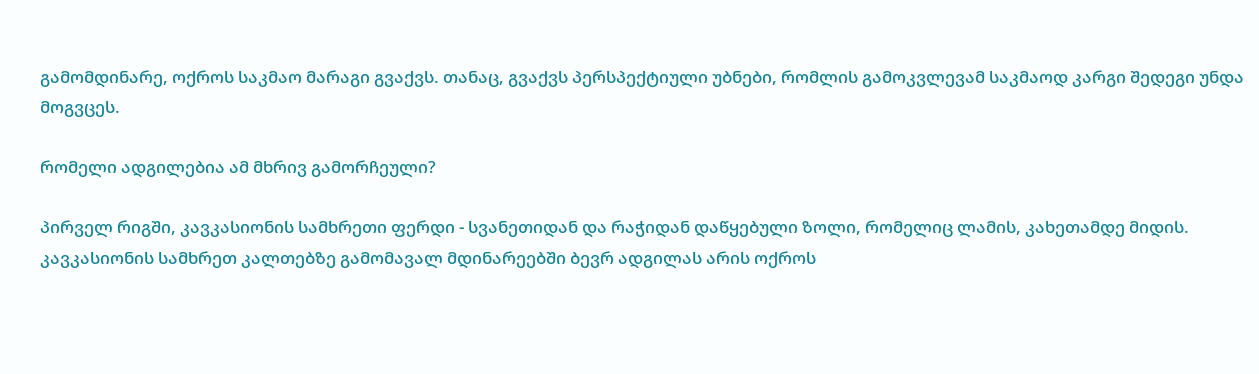გამომდინარე, ოქროს საკმაო მარაგი გვაქვს. თანაც, გვაქვს პერსპექტიული უბნები, რომლის გამოკვლევამ საკმაოდ კარგი შედეგი უნდა მოგვცეს.

რომელი ადგილებია ამ მხრივ გამორჩეული?

პირველ რიგში, კავკასიონის სამხრეთი ფერდი - სვანეთიდან და რაჭიდან დაწყებული ზოლი, რომელიც ლამის, კახეთამდე მიდის. კავკასიონის სამხრეთ კალთებზე გამომავალ მდინარეებში ბევრ ადგილას არის ოქროს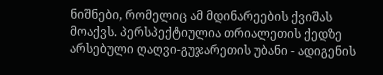ნიშნები, რომელიც ამ მდინარეების ქვიშას მოაქვს. პერსპექტიულია თრიალეთის ქედზე არსებული ღაღვი-გუჯარეთის უბანი - ადიგენის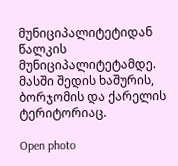მუნიციპალიტეტიდან წალკის მუნიციპალიტეტამდე. მასში შედის ხაშურის, ბორჯომის და ქარელის ტერიტორიაც.

Open photo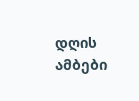დღის ამბები